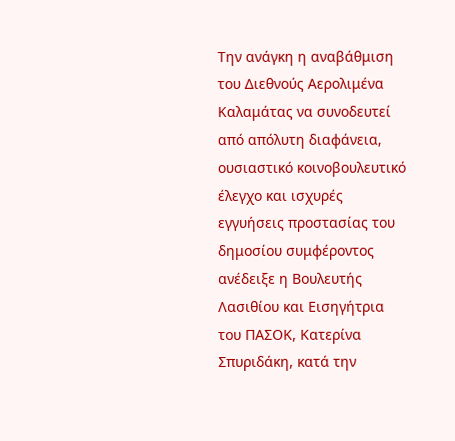Την ανάγκη η αναβάθμιση του Διεθνούς Αερολιμένα Καλαμάτας να συνοδευτεί από απόλυτη διαφάνεια, ουσιαστικό κοινοβουλευτικό έλεγχο και ισχυρές εγγυήσεις προστασίας του δημοσίου συμφέροντος ανέδειξε η Βουλευτής Λασιθίου και Εισηγήτρια του ΠΑΣΟΚ, Κατερίνα Σπυριδάκη, κατά την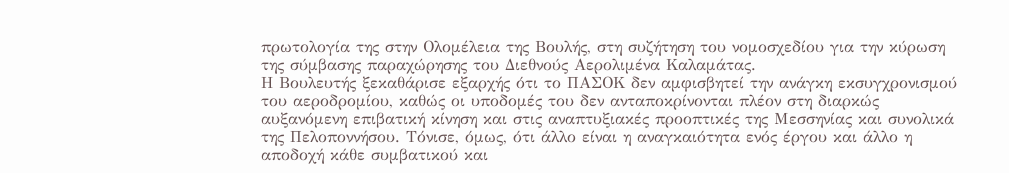πρωτολογία της στην Ολομέλεια της Βουλής, στη συζήτηση του νομοσχεδίου για την κύρωση της σύμβασης παραχώρησης του Διεθνούς Αερολιμένα Καλαμάτας.
Η Βουλευτής ξεκαθάρισε εξαρχής ότι το ΠΑΣΟΚ δεν αμφισβητεί την ανάγκη εκσυγχρονισμού του αεροδρομίου, καθώς οι υποδομές του δεν ανταποκρίνονται πλέον στη διαρκώς αυξανόμενη επιβατική κίνηση και στις αναπτυξιακές προοπτικές της Μεσσηνίας και συνολικά της Πελοποννήσου. Τόνισε, όμως, ότι άλλο είναι η αναγκαιότητα ενός έργου και άλλο η αποδοχή κάθε συμβατικού και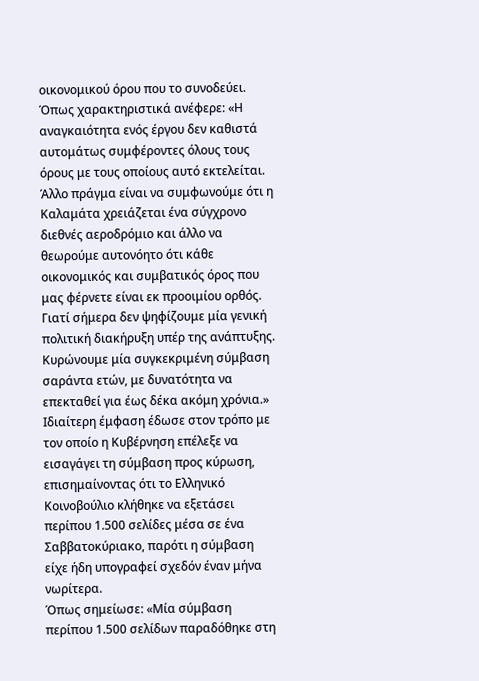οικονομικού όρου που το συνοδεύει.
Όπως χαρακτηριστικά ανέφερε: «Η αναγκαιότητα ενός έργου δεν καθιστά αυτομάτως συμφέροντες όλους τους όρους με τους οποίους αυτό εκτελείται. Άλλο πράγμα είναι να συμφωνούμε ότι η Καλαμάτα χρειάζεται ένα σύγχρονο διεθνές αεροδρόμιο και άλλο να θεωρούμε αυτονόητο ότι κάθε οικονομικός και συμβατικός όρος που μας φέρνετε είναι εκ προοιμίου ορθός. Γιατί σήμερα δεν ψηφίζουμε μία γενική πολιτική διακήρυξη υπέρ της ανάπτυξης. Κυρώνουμε μία συγκεκριμένη σύμβαση σαράντα ετών, με δυνατότητα να επεκταθεί για έως δέκα ακόμη χρόνια.»
Ιδιαίτερη έμφαση έδωσε στον τρόπο με τον οποίο η Κυβέρνηση επέλεξε να εισαγάγει τη σύμβαση προς κύρωση, επισημαίνοντας ότι το Ελληνικό Κοινοβούλιο κλήθηκε να εξετάσει περίπου 1.500 σελίδες μέσα σε ένα Σαββατοκύριακο, παρότι η σύμβαση είχε ήδη υπογραφεί σχεδόν έναν μήνα νωρίτερα.
Όπως σημείωσε: «Μία σύμβαση περίπου 1.500 σελίδων παραδόθηκε στη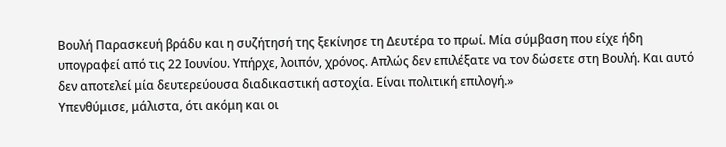Βουλή Παρασκευή βράδυ και η συζήτησή της ξεκίνησε τη Δευτέρα το πρωί. Μία σύμβαση που είχε ήδη υπογραφεί από τις 22 Ιουνίου. Υπήρχε, λοιπόν, χρόνος. Απλώς δεν επιλέξατε να τον δώσετε στη Βουλή. Και αυτό δεν αποτελεί μία δευτερεύουσα διαδικαστική αστοχία. Είναι πολιτική επιλογή.»
Υπενθύμισε, μάλιστα, ότι ακόμη και οι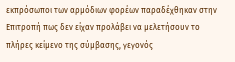εκπρόσωποι των αρμόδιων φορέων παραδέχθηκαν στην Επιτροπή πως δεν είχαν προλάβει να μελετήσουν το πλήρες κείμενο της σύμβασης, γεγονός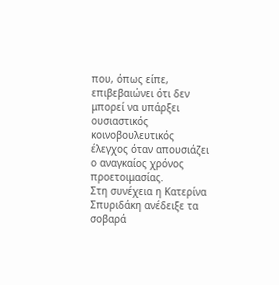που, όπως είπε, επιβεβαιώνει ότι δεν μπορεί να υπάρξει ουσιαστικός κοινοβουλευτικός έλεγχος όταν απουσιάζει ο αναγκαίος χρόνος προετοιμασίας.
Στη συνέχεια η Κατερίνα Σπυριδάκη ανέδειξε τα σοβαρά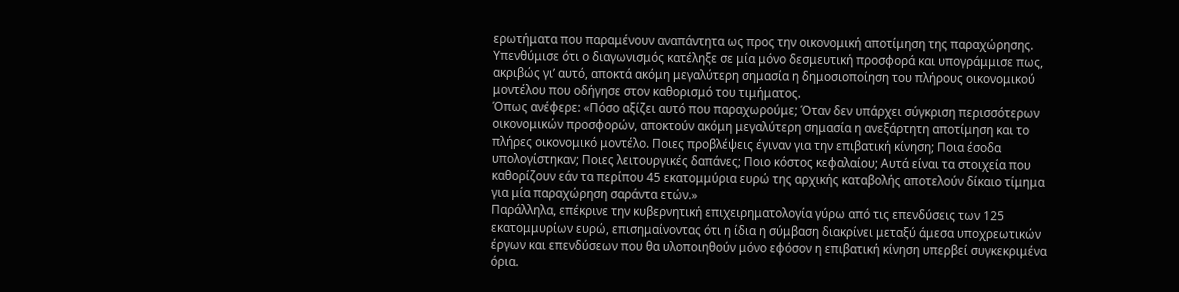ερωτήματα που παραμένουν αναπάντητα ως προς την οικονομική αποτίμηση της παραχώρησης. Υπενθύμισε ότι ο διαγωνισμός κατέληξε σε μία μόνο δεσμευτική προσφορά και υπογράμμισε πως, ακριβώς γι’ αυτό, αποκτά ακόμη μεγαλύτερη σημασία η δημοσιοποίηση του πλήρους οικονομικού μοντέλου που οδήγησε στον καθορισμό του τιμήματος.
Όπως ανέφερε: «Πόσο αξίζει αυτό που παραχωρούμε; Όταν δεν υπάρχει σύγκριση περισσότερων οικονομικών προσφορών, αποκτούν ακόμη μεγαλύτερη σημασία η ανεξάρτητη αποτίμηση και το πλήρες οικονομικό μοντέλο. Ποιες προβλέψεις έγιναν για την επιβατική κίνηση; Ποια έσοδα υπολογίστηκαν; Ποιες λειτουργικές δαπάνες; Ποιο κόστος κεφαλαίου; Αυτά είναι τα στοιχεία που καθορίζουν εάν τα περίπου 45 εκατομμύρια ευρώ της αρχικής καταβολής αποτελούν δίκαιο τίμημα για μία παραχώρηση σαράντα ετών.»
Παράλληλα, επέκρινε την κυβερνητική επιχειρηματολογία γύρω από τις επενδύσεις των 125 εκατομμυρίων ευρώ, επισημαίνοντας ότι η ίδια η σύμβαση διακρίνει μεταξύ άμεσα υποχρεωτικών έργων και επενδύσεων που θα υλοποιηθούν μόνο εφόσον η επιβατική κίνηση υπερβεί συγκεκριμένα όρια.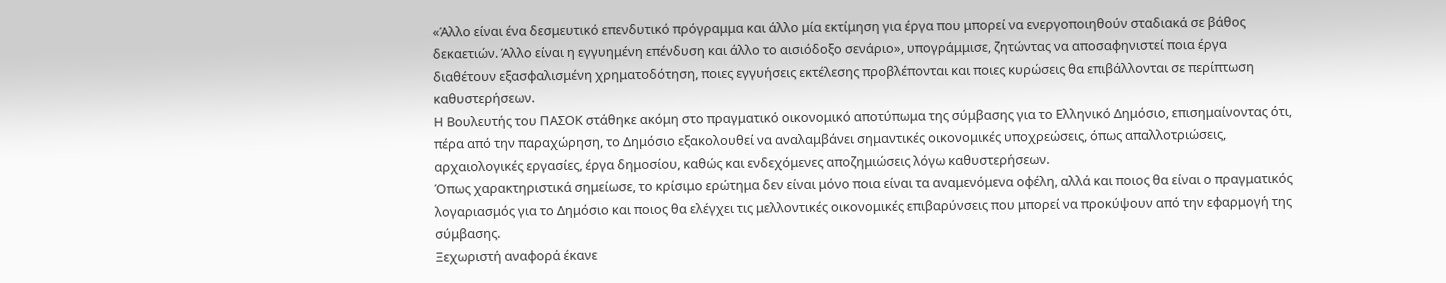«Άλλο είναι ένα δεσμευτικό επενδυτικό πρόγραμμα και άλλο μία εκτίμηση για έργα που μπορεί να ενεργοποιηθούν σταδιακά σε βάθος δεκαετιών. Άλλο είναι η εγγυημένη επένδυση και άλλο το αισιόδοξο σενάριο», υπογράμμισε, ζητώντας να αποσαφηνιστεί ποια έργα διαθέτουν εξασφαλισμένη χρηματοδότηση, ποιες εγγυήσεις εκτέλεσης προβλέπονται και ποιες κυρώσεις θα επιβάλλονται σε περίπτωση καθυστερήσεων.
Η Βουλευτής του ΠΑΣΟΚ στάθηκε ακόμη στο πραγματικό οικονομικό αποτύπωμα της σύμβασης για το Ελληνικό Δημόσιο, επισημαίνοντας ότι, πέρα από την παραχώρηση, το Δημόσιο εξακολουθεί να αναλαμβάνει σημαντικές οικονομικές υποχρεώσεις, όπως απαλλοτριώσεις, αρχαιολογικές εργασίες, έργα δημοσίου, καθώς και ενδεχόμενες αποζημιώσεις λόγω καθυστερήσεων.
Όπως χαρακτηριστικά σημείωσε, το κρίσιμο ερώτημα δεν είναι μόνο ποια είναι τα αναμενόμενα οφέλη, αλλά και ποιος θα είναι ο πραγματικός λογαριασμός για το Δημόσιο και ποιος θα ελέγχει τις μελλοντικές οικονομικές επιβαρύνσεις που μπορεί να προκύψουν από την εφαρμογή της σύμβασης.
Ξεχωριστή αναφορά έκανε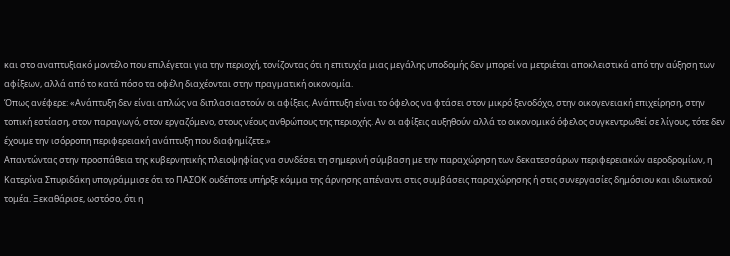και στο αναπτυξιακό μοντέλο που επιλέγεται για την περιοχή, τονίζοντας ότι η επιτυχία μιας μεγάλης υποδομής δεν μπορεί να μετριέται αποκλειστικά από την αύξηση των αφίξεων, αλλά από το κατά πόσο τα οφέλη διαχέονται στην πραγματική οικονομία.
Όπως ανέφερε: «Ανάπτυξη δεν είναι απλώς να διπλασιαστούν οι αφίξεις. Ανάπτυξη είναι το όφελος να φτάσει στον μικρό ξενοδόχο, στην οικογενειακή επιχείρηση, στην τοπική εστίαση, στον παραγωγό, στον εργαζόμενο, στους νέους ανθρώπους της περιοχής. Αν οι αφίξεις αυξηθούν αλλά το οικονομικό όφελος συγκεντρωθεί σε λίγους, τότε δεν έχουμε την ισόρροπη περιφερειακή ανάπτυξη που διαφημίζετε.»
Απαντώντας στην προσπάθεια της κυβερνητικής πλειοψηφίας να συνδέσει τη σημερινή σύμβαση με την παραχώρηση των δεκατεσσάρων περιφερειακών αεροδρομίων, η Κατερίνα Σπυριδάκη υπογράμμισε ότι το ΠΑΣΟΚ ουδέποτε υπήρξε κόμμα της άρνησης απέναντι στις συμβάσεις παραχώρησης ή στις συνεργασίες δημόσιου και ιδιωτικού τομέα. Ξεκαθάρισε, ωστόσο, ότι η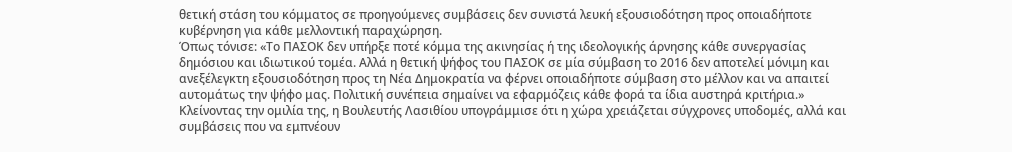θετική στάση του κόμματος σε προηγούμενες συμβάσεις δεν συνιστά λευκή εξουσιοδότηση προς οποιαδήποτε κυβέρνηση για κάθε μελλοντική παραχώρηση.
Όπως τόνισε: «Το ΠΑΣΟΚ δεν υπήρξε ποτέ κόμμα της ακινησίας ή της ιδεολογικής άρνησης κάθε συνεργασίας δημόσιου και ιδιωτικού τομέα. Αλλά η θετική ψήφος του ΠΑΣΟΚ σε μία σύμβαση το 2016 δεν αποτελεί μόνιμη και ανεξέλεγκτη εξουσιοδότηση προς τη Νέα Δημοκρατία να φέρνει οποιαδήποτε σύμβαση στο μέλλον και να απαιτεί αυτομάτως την ψήφο μας. Πολιτική συνέπεια σημαίνει να εφαρμόζεις κάθε φορά τα ίδια αυστηρά κριτήρια.»
Κλείνοντας την ομιλία της, η Βουλευτής Λασιθίου υπογράμμισε ότι η χώρα χρειάζεται σύγχρονες υποδομές, αλλά και συμβάσεις που να εμπνέουν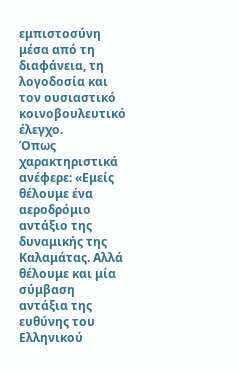εμπιστοσύνη μέσα από τη διαφάνεια, τη λογοδοσία και τον ουσιαστικό κοινοβουλευτικό έλεγχο.
Όπως χαρακτηριστικά ανέφερε: «Εμείς θέλουμε ένα αεροδρόμιο αντάξιο της δυναμικής της Καλαμάτας. Αλλά θέλουμε και μία σύμβαση αντάξια της ευθύνης του Ελληνικού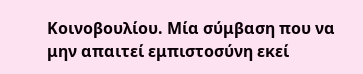Κοινοβουλίου. Μία σύμβαση που να μην απαιτεί εμπιστοσύνη εκεί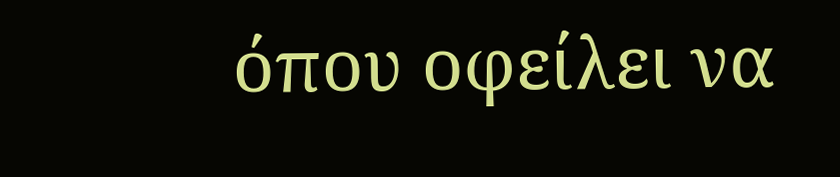όπου οφείλει να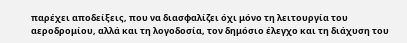παρέχει αποδείξεις, που να διασφαλίζει όχι μόνο τη λειτουργία του αεροδρομίου, αλλά και τη λογοδοσία, τον δημόσιο έλεγχο και τη διάχυση του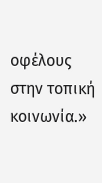οφέλους στην τοπική κοινωνία.»